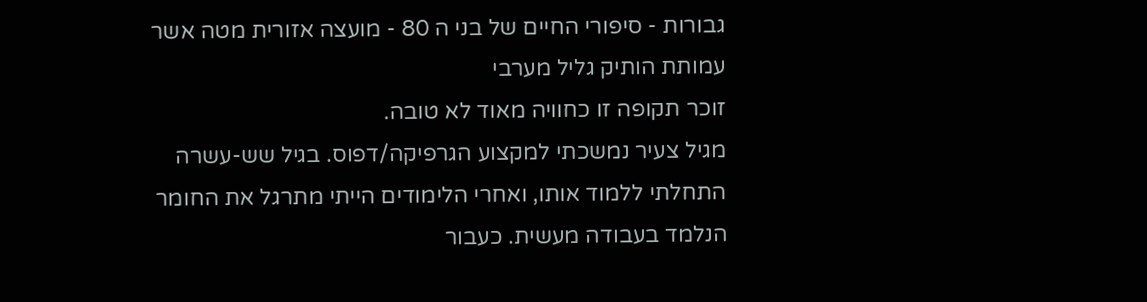גבורות - סיפורי החיים של בני ה 80 - מועצה אזורית מטה אשר עמותת הותיק גליל מערבי
זוכר תקופה זו כחוויה מאוד לא טובה.
מגיל צעיר נמשכתי למקצוע הגרפיקה/דפוס. בגיל שש-עשרה התחלתי ללמוד אותו, ואחרי הלימודים הייתי מתרגל את החומר הנלמד בעבודה מעשית. כעבור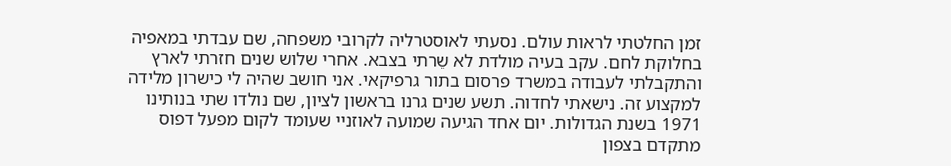זמן החלטתי לראות עולם. נסעתי לאוסטרליה לקרובי משפחה, שם עבדתי במאפיה בחלוקת לחם. עקב בעיה מולדת לא שֵרתי בצבא. אחרי שלוש שנים חזרתי לארץ והתקבלתי לעבודה במשרד פרסום בתור גרפיקאי. אני חושב שהיה לי כישרון מלידה למקצוע זה. נישאתי לחדוה. תשע שנים גרנו בראשון לציון, שם נולדו שתי בנותינו 1971 בשנת הגדולות. יום אחד הגיעה שמועה לאוזניי שעומד לקום מפעל דפוס מתקדם בצפון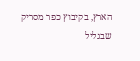הארץ, בקיבוץ כפר מסריק שבגליל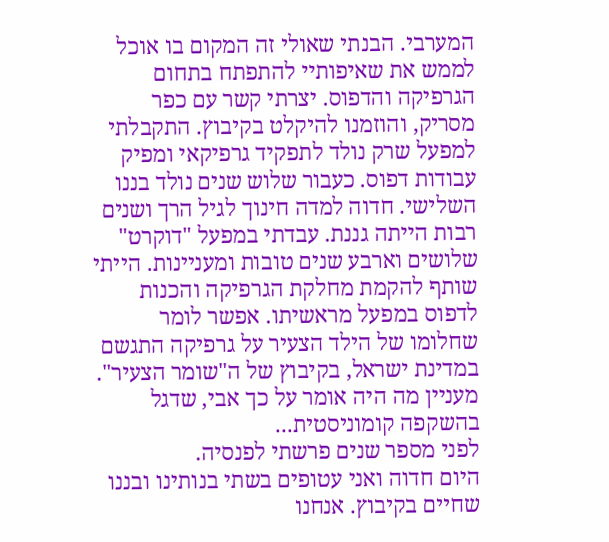המערבי. הבנתי שאולי זה המקום בו אוכל לממש את שאיפותיי להתפתח בתחום הגרפיקה והדפוס. יצרתי קשר עם כפר מסריק, והוזמנו להיקלט בקיבוץ. התקבלתי למפעל שרק נולד לתפקיד גרפיקאי ומפיק עבודות דפוס. כעבור שלוש שנים נולד בננו השלישי. חדוה למדה חינוך לגיל הרך ושנים רבות הייתה גננת. עבדתי במפעל "דוקרט" שלושים וארבע שנים טובות ומעניינות. הייתי שותף להקמת מחלקת הגרפיקה והכנות לדפוס במפעל מראשיתו. אפשר לומר שחלומו של הילד הצעיר על גרפיקה התגשם במדינת ישראל, בקיבוץ של ה"שומר הצעיר". מעניין מה היה אומר על כך אבי, שדגל בהשקפה קומוניסטית...
לפני מספר שנים פרשתי לפנסיה.
היום חדוה ואני עטופים בשתי בנותינו ובננו שחיים בקיבוץ. אנחנו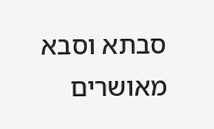סבתא וסבא מאושרים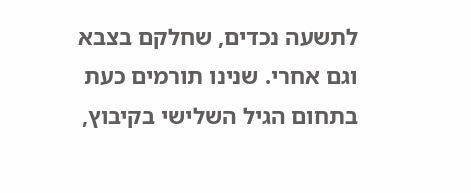לתשעה נכדים, שחלקם בצבא וגם אחרי. שנינו תורמים כעת בתחום הגיל השלישי בקיבוץ,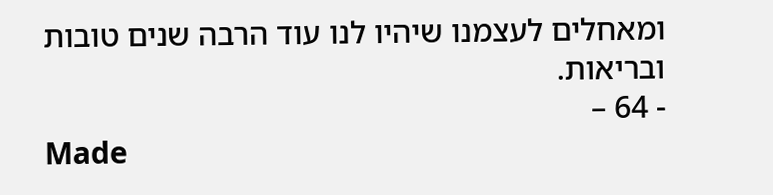ומאחלים לעצמנו שיהיו לנו עוד הרבה שנים טובות ובריאות.
- 64 –
Made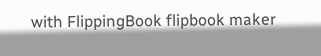with FlippingBook flipbook maker